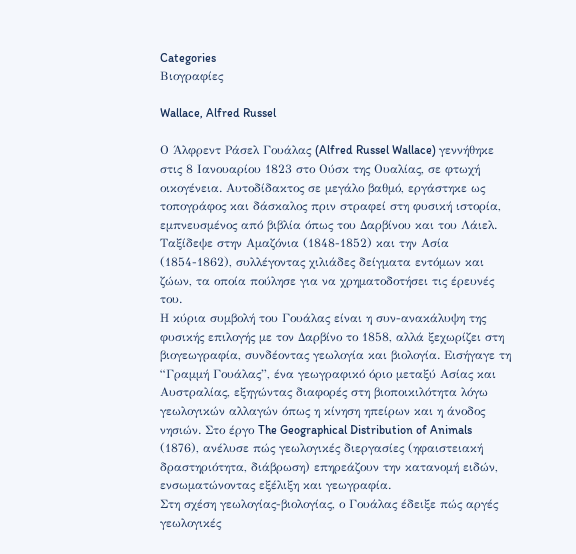Categories
Βιογραφίες

Wallace, Alfred Russel

Ο Άλφρεντ Ράσελ Γουάλας (Alfred Russel Wallace) γεννήθηκε στις 8 Ιανουαρίου 1823 στο Ούσκ της Ουαλίας, σε φτωχή οικογένεια. Αυτοδίδακτος σε μεγάλο βαθμό, εργάστηκε ως τοπογράφος και δάσκαλος πριν στραφεί στη φυσική ιστορία, εμπνευσμένος από βιβλία όπως του Δαρβίνου και του Λάιελ. Ταξίδεψε στην Αμαζόνια (1848-1852) και την Ασία (1854-1862), συλλέγοντας χιλιάδες δείγματα εντόμων και ζώων, τα οποία πούλησε για να χρηματοδοτήσει τις έρευνές του.
Η κύρια συμβολή του Γουάλας είναι η συν-ανακάλυψη της φυσικής επιλογής με τον Δαρβίνο το 1858, αλλά ξεχωρίζει στη βιογεωγραφία, συνδέοντας γεωλογία και βιολογία. Εισήγαγε τη “Γραμμή Γουάλας”, ένα γεωγραφικό όριο μεταξύ Ασίας και Αυστραλίας, εξηγώντας διαφορές στη βιοποικιλότητα λόγω γεωλογικών αλλαγών όπως η κίνηση ηπείρων και η άνοδος νησιών. Στο έργο The Geographical Distribution of Animals (1876), ανέλυσε πώς γεωλογικές διεργασίες (ηφαιστειακή δραστηριότητα, διάβρωση) επηρεάζουν την κατανομή ειδών, ενσωματώνοντας εξέλιξη και γεωγραφία.
Στη σχέση γεωλογίας-βιολογίας, ο Γουάλας έδειξε πώς αργές γεωλογικές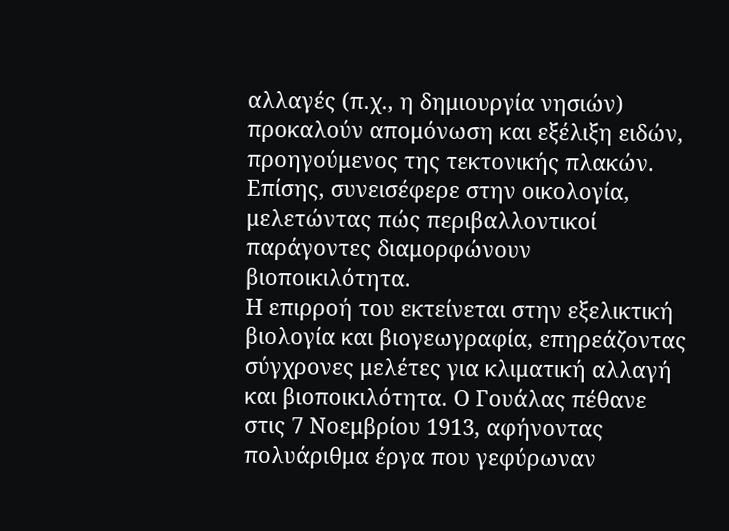αλλαγές (π.χ., η δημιουργία νησιών) προκαλούν απομόνωση και εξέλιξη ειδών, προηγούμενος της τεκτονικής πλακών. Επίσης, συνεισέφερε στην οικολογία, μελετώντας πώς περιβαλλοντικοί παράγοντες διαμορφώνουν βιοποικιλότητα.
Η επιρροή του εκτείνεται στην εξελικτική βιολογία και βιογεωγραφία, επηρεάζοντας σύγχρονες μελέτες για κλιματική αλλαγή και βιοποικιλότητα. Ο Γουάλας πέθανε στις 7 Νοεμβρίου 1913, αφήνοντας πολυάριθμα έργα που γεφύρωναν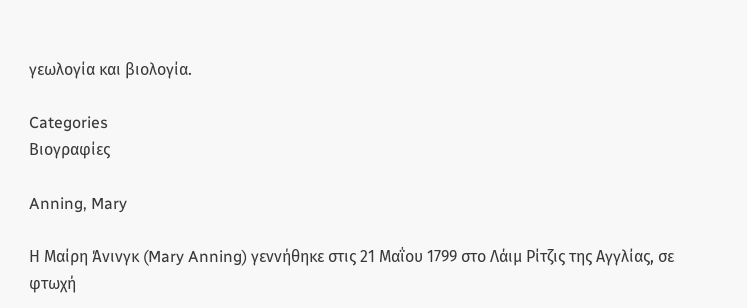γεωλογία και βιολογία.

Categories
Βιογραφίες

Anning, Mary

Η Μαίρη Άνινγκ (Mary Anning) γεννήθηκε στις 21 Μαΐου 1799 στο Λάιμ Ρίτζις της Αγγλίας, σε φτωχή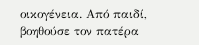οικογένεια. Από παιδί, βοηθούσε τον πατέρα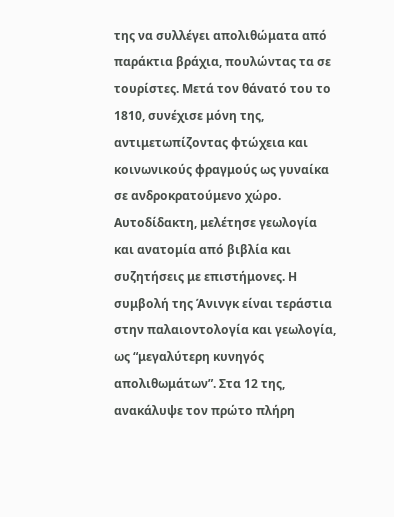της να συλλέγει απολιθώματα από παράκτια βράχια, πουλώντας τα σε τουρίστες. Μετά τον θάνατό του το 1810, συνέχισε μόνη της, αντιμετωπίζοντας φτώχεια και κοινωνικούς φραγμούς ως γυναίκα σε ανδροκρατούμενο χώρο. Αυτοδίδακτη, μελέτησε γεωλογία και ανατομία από βιβλία και συζητήσεις με επιστήμονες. Η συμβολή της Άνινγκ είναι τεράστια στην παλαιοντολογία και γεωλογία, ως “μεγαλύτερη κυνηγός απολιθωμάτων”. Στα 12 της, ανακάλυψε τον πρώτο πλήρη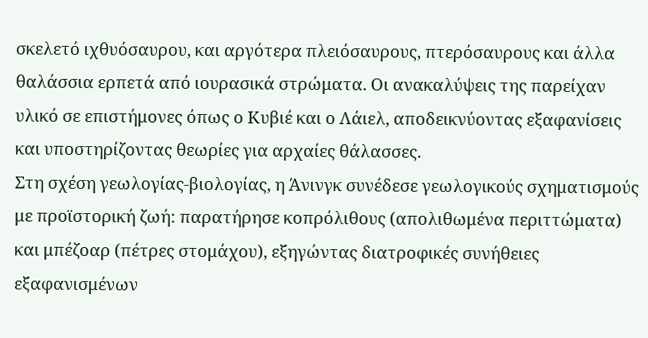σκελετό ιχθυόσαυρου, και αργότερα πλειόσαυρους, πτερόσαυρους και άλλα θαλάσσια ερπετά από ιουρασικά στρώματα. Οι ανακαλύψεις της παρείχαν υλικό σε επιστήμονες όπως ο Κυβιέ και ο Λάιελ, αποδεικνύοντας εξαφανίσεις και υποστηρίζοντας θεωρίες για αρχαίες θάλασσες.
Στη σχέση γεωλογίας-βιολογίας, η Άνινγκ συνέδεσε γεωλογικούς σχηματισμούς με προϊστορική ζωή: παρατήρησε κοπρόλιθους (απολιθωμένα περιττώματα) και μπέζοαρ (πέτρες στομάχου), εξηγώντας διατροφικές συνήθειες εξαφανισμένων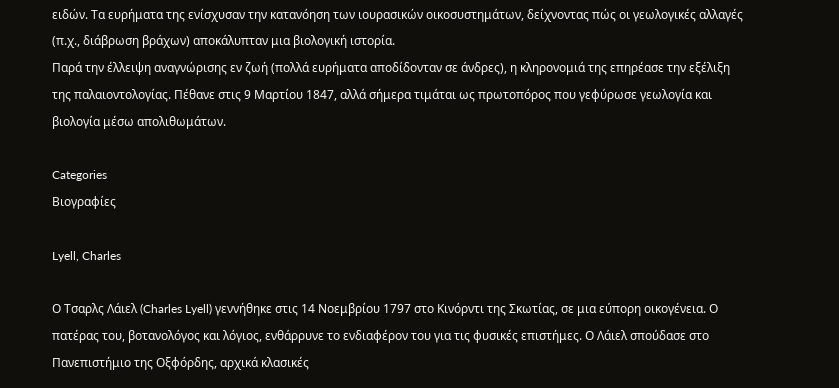ειδών. Τα ευρήματα της ενίσχυσαν την κατανόηση των ιουρασικών οικοσυστημάτων, δείχνοντας πώς οι γεωλογικές αλλαγές (π.χ., διάβρωση βράχων) αποκάλυπταν μια βιολογική ιστορία.
Παρά την έλλειψη αναγνώρισης εν ζωή (πολλά ευρήματα αποδίδονταν σε άνδρες), η κληρονομιά της επηρέασε την εξέλιξη της παλαιοντολογίας. Πέθανε στις 9 Μαρτίου 1847, αλλά σήμερα τιμάται ως πρωτοπόρος που γεφύρωσε γεωλογία και βιολογία μέσω απολιθωμάτων.

Categories
Βιογραφίες

Lyell, Charles

Ο Τσαρλς Λάιελ (Charles Lyell) γεννήθηκε στις 14 Νοεμβρίου 1797 στο Κινόρντι της Σκωτίας, σε μια εύπορη οικογένεια. Ο πατέρας του, βοτανολόγος και λόγιος, ενθάρρυνε το ενδιαφέρον του για τις φυσικές επιστήμες. Ο Λάιελ σπούδασε στο Πανεπιστήμιο της Οξφόρδης, αρχικά κλασικές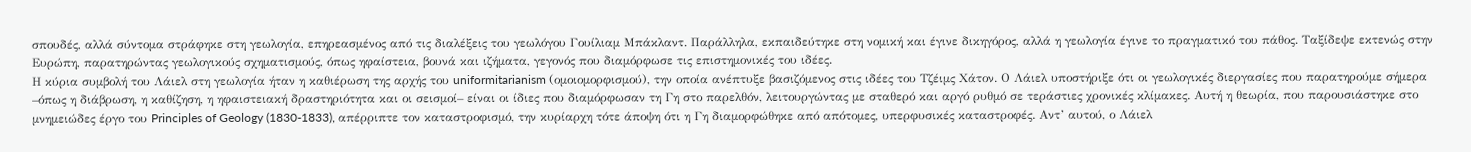σπουδές, αλλά σύντομα στράφηκε στη γεωλογία, επηρεασμένος από τις διαλέξεις του γεωλόγου Γουίλιαμ Μπάκλαντ. Παράλληλα, εκπαιδεύτηκε στη νομική και έγινε δικηγόρος, αλλά η γεωλογία έγινε το πραγματικό του πάθος. Ταξίδεψε εκτενώς στην Ευρώπη, παρατηρώντας γεωλογικούς σχηματισμούς, όπως ηφαίστεια, βουνά και ιζήματα, γεγονός που διαμόρφωσε τις επιστημονικές του ιδέες.
Η κύρια συμβολή του Λάιελ στη γεωλογία ήταν η καθιέρωση της αρχής του uniformitarianism (ομοιομορφισμού), την οποία ανέπτυξε βασιζόμενος στις ιδέες του Τζέιμς Χάτον. Ο Λάιελ υποστήριξε ότι οι γεωλογικές διεργασίες που παρατηρούμε σήμερα –όπως η διάβρωση, η καθίζηση, η ηφαιστειακή δραστηριότητα και οι σεισμοί– είναι οι ίδιες που διαμόρφωσαν τη Γη στο παρελθόν, λειτουργώντας με σταθερό και αργό ρυθμό σε τεράστιες χρονικές κλίμακες. Αυτή η θεωρία, που παρουσιάστηκε στο μνημειώδες έργο του Principles of Geology (1830-1833), απέρριπτε τον καταστροφισμό, την κυρίαρχη τότε άποψη ότι η Γη διαμορφώθηκε από απότομες, υπερφυσικές καταστροφές. Αντ’ αυτού, ο Λάιελ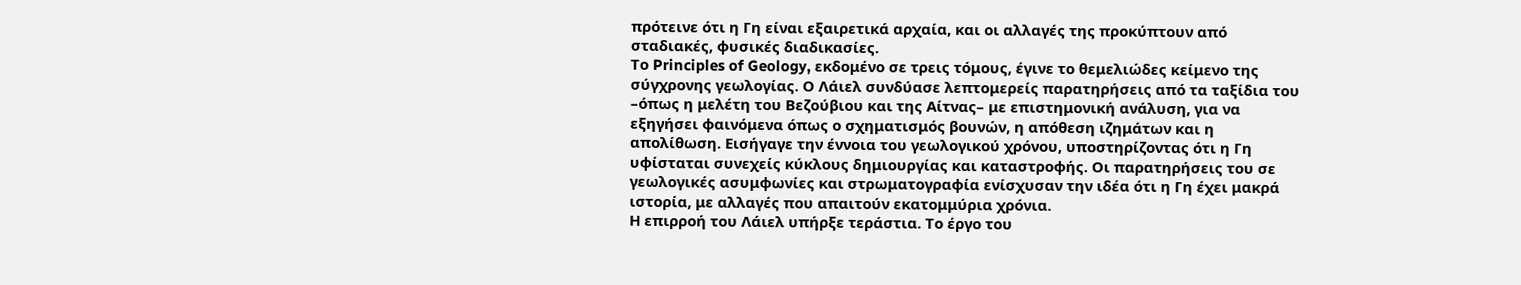πρότεινε ότι η Γη είναι εξαιρετικά αρχαία, και οι αλλαγές της προκύπτουν από σταδιακές, φυσικές διαδικασίες.
Το Principles of Geology, εκδομένο σε τρεις τόμους, έγινε το θεμελιώδες κείμενο της σύγχρονης γεωλογίας. Ο Λάιελ συνδύασε λεπτομερείς παρατηρήσεις από τα ταξίδια του –όπως η μελέτη του Βεζούβιου και της Αίτνας– με επιστημονική ανάλυση, για να εξηγήσει φαινόμενα όπως ο σχηματισμός βουνών, η απόθεση ιζημάτων και η απολίθωση. Εισήγαγε την έννοια του γεωλογικού χρόνου, υποστηρίζοντας ότι η Γη υφίσταται συνεχείς κύκλους δημιουργίας και καταστροφής. Οι παρατηρήσεις του σε γεωλογικές ασυμφωνίες και στρωματογραφία ενίσχυσαν την ιδέα ότι η Γη έχει μακρά ιστορία, με αλλαγές που απαιτούν εκατομμύρια χρόνια.
Η επιρροή του Λάιελ υπήρξε τεράστια. Το έργο του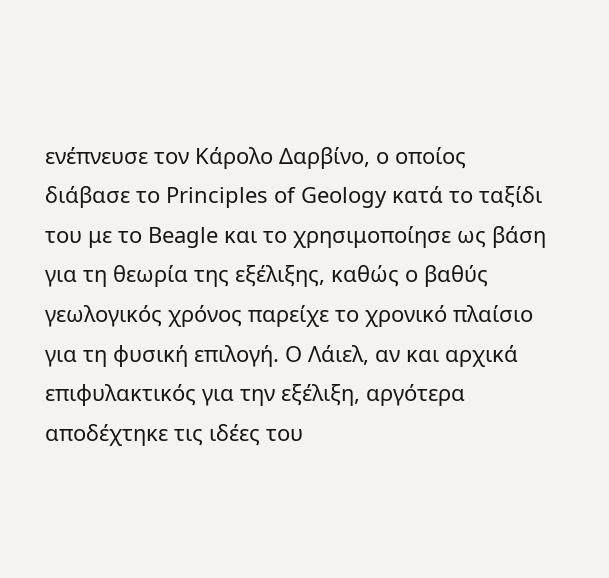ενέπνευσε τον Κάρολο Δαρβίνο, ο οποίος διάβασε το Principles of Geology κατά το ταξίδι του με το Beagle και το χρησιμοποίησε ως βάση για τη θεωρία της εξέλιξης, καθώς ο βαθύς γεωλογικός χρόνος παρείχε το χρονικό πλαίσιο για τη φυσική επιλογή. Ο Λάιελ, αν και αρχικά επιφυλακτικός για την εξέλιξη, αργότερα αποδέχτηκε τις ιδέες του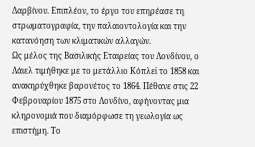Δαρβίνου. Επιπλέον, το έργο του επηρέασε τη στρωματογραφία, την παλαιοντολογία και την κατανόηση των κλιματικών αλλαγών.
Ως μέλος της Βασιλικής Εταιρείας του Λονδίνου, ο Λάιελ τιμήθηκε με το μετάλλιο Κόπλεϊ το 1858 και ανακηρύχθηκε βαρονέτος το 1864. Πέθανε στις 22 Φεβρουαρίου 1875 στο Λονδίνο, αφήνοντας μια κληρονομιά που διαμόρφωσε τη γεωλογία ως επιστήμη. Το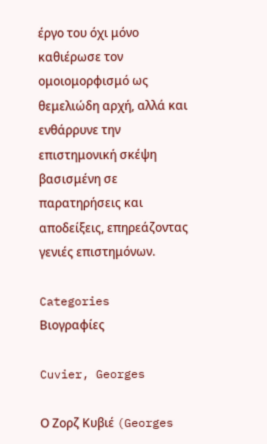έργο του όχι μόνο καθιέρωσε τον ομοιομορφισμό ως θεμελιώδη αρχή, αλλά και ενθάρρυνε την επιστημονική σκέψη βασισμένη σε παρατηρήσεις και αποδείξεις, επηρεάζοντας γενιές επιστημόνων.

Categories
Βιογραφίες

Cuvier, Georges

Ο Ζορζ Κυβιέ (Georges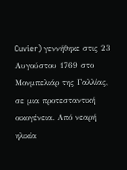Cuvier) γεννήθηκε στις 23 Αυγούστου 1769 στο Μονμπελιάρ της Γαλλίας, σε μια προτεσταντική οικογένεια. Από νεαρή ηλικία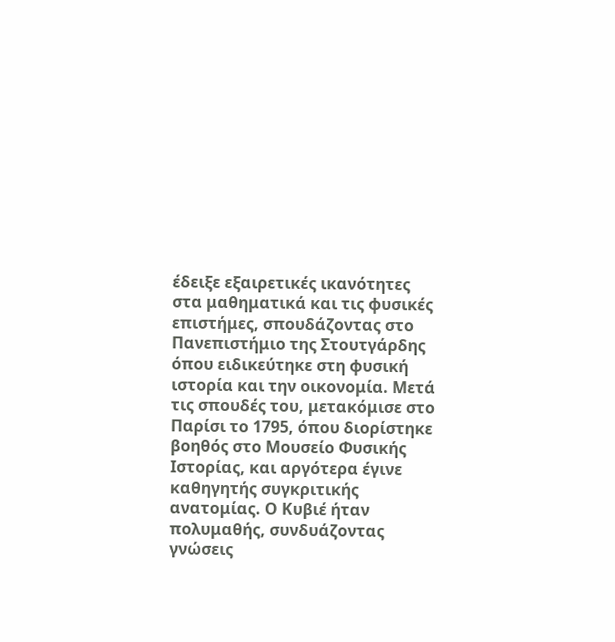έδειξε εξαιρετικές ικανότητες στα μαθηματικά και τις φυσικές επιστήμες, σπουδάζοντας στο Πανεπιστήμιο της Στουτγάρδης όπου ειδικεύτηκε στη φυσική ιστορία και την οικονομία. Μετά τις σπουδές του, μετακόμισε στο Παρίσι το 1795, όπου διορίστηκε βοηθός στο Μουσείο Φυσικής Ιστορίας, και αργότερα έγινε καθηγητής συγκριτικής ανατομίας. Ο Κυβιέ ήταν πολυμαθής, συνδυάζοντας γνώσεις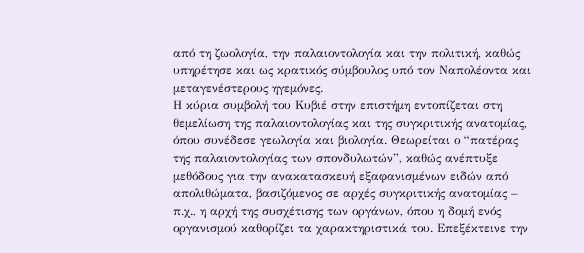από τη ζωολογία, την παλαιοντολογία και την πολιτική, καθώς υπηρέτησε και ως κρατικός σύμβουλος υπό τον Ναπολέοντα και μεταγενέστερους ηγεμόνες.
Η κύρια συμβολή του Κυβιέ στην επιστήμη εντοπίζεται στη θεμελίωση της παλαιοντολογίας και της συγκριτικής ανατομίας, όπου συνέδεσε γεωλογία και βιολογία. Θεωρείται ο “πατέρας της παλαιοντολογίας των σπονδυλωτών”, καθώς ανέπτυξε μεθόδους για την ανακατασκευή εξαφανισμένων ειδών από απολιθώματα, βασιζόμενος σε αρχές συγκριτικής ανατομίας – π.χ., η αρχή της συσχέτισης των οργάνων, όπου η δομή ενός οργανισμού καθορίζει τα χαρακτηριστικά του. Επεξέκτεινε την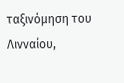ταξινόμηση του Λινναίου,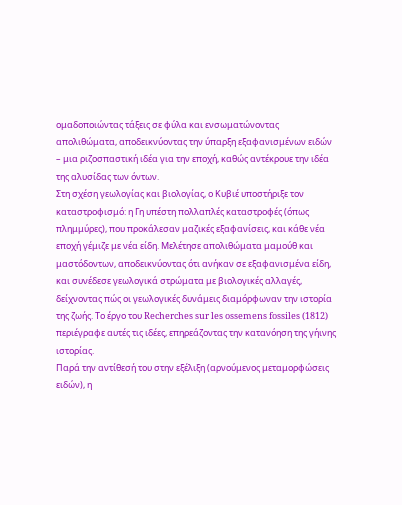ομαδοποιώντας τάξεις σε φύλα και ενσωματώνοντας απολιθώματα, αποδεικνύοντας την ύπαρξη εξαφανισμένων ειδών – μια ριζοσπαστική ιδέα για την εποχή, καθώς αντέκρουε την ιδέα της αλυσίδας των όντων.
Στη σχέση γεωλογίας και βιολογίας, ο Κυβιέ υποστήριξε τον καταστροφισμό: η Γη υπέστη πολλαπλές καταστροφές (όπως πλημμύρες), που προκάλεσαν μαζικές εξαφανίσεις, και κάθε νέα εποχή γέμιζε με νέα είδη. Μελέτησε απολιθώματα μαμούθ και μαστόδοντων, αποδεικνύοντας ότι ανήκαν σε εξαφανισμένα είδη, και συνέδεσε γεωλογικά στρώματα με βιολογικές αλλαγές, δείχνοντας πώς οι γεωλογικές δυνάμεις διαμόρφωναν την ιστορία της ζωής. Το έργο του Recherches sur les ossemens fossiles (1812) περιέγραφε αυτές τις ιδέες, επηρεάζοντας την κατανόηση της γήινης ιστορίας.
Παρά την αντίθεσή του στην εξέλιξη (αρνούμενος μεταμορφώσεις ειδών), η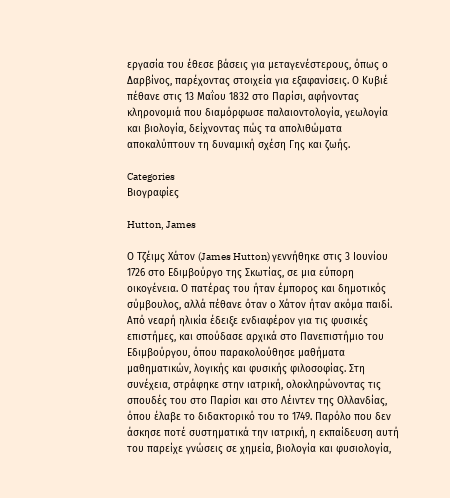εργασία του έθεσε βάσεις για μεταγενέστερους, όπως ο Δαρβίνος, παρέχοντας στοιχεία για εξαφανίσεις. Ο Κυβιέ πέθανε στις 13 Μαΐου 1832 στο Παρίσι, αφήνοντας κληρονομιά που διαμόρφωσε παλαιοντολογία, γεωλογία και βιολογία, δείχνοντας πώς τα απολιθώματα αποκαλύπτουν τη δυναμική σχέση Γης και ζωής.

Categories
Βιογραφίες

Hutton, James

Ο Τζέιμς Χάτον (James Hutton) γεννήθηκε στις 3 Ιουνίου 1726 στο Εδιμβούργο της Σκωτίας, σε μια εύπορη οικογένεια. Ο πατέρας του ήταν έμπορος και δημοτικός σύμβουλος, αλλά πέθανε όταν ο Χάτον ήταν ακόμα παιδί. Από νεαρή ηλικία έδειξε ενδιαφέρον για τις φυσικές επιστήμες, και σπούδασε αρχικά στο Πανεπιστήμιο του Εδιμβούργου, όπου παρακολούθησε μαθήματα μαθηματικών, λογικής και φυσικής φιλοσοφίας. Στη συνέχεια, στράφηκε στην ιατρική, ολοκληρώνοντας τις σπουδές του στο Παρίσι και στο Λέιντεν της Ολλανδίας, όπου έλαβε το διδακτορικό του το 1749. Παρόλο που δεν άσκησε ποτέ συστηματικά την ιατρική, η εκπαίδευση αυτή του παρείχε γνώσεις σε χημεία, βιολογία και φυσιολογία,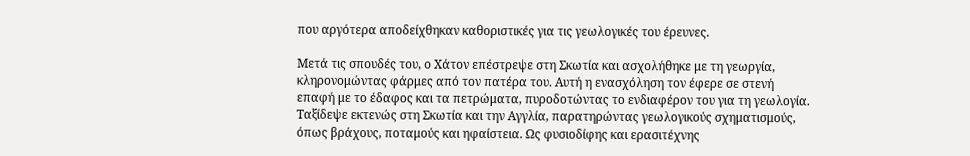που αργότερα αποδείχθηκαν καθοριστικές για τις γεωλογικές του έρευνες.

Μετά τις σπουδές του, ο Χάτον επέστρεψε στη Σκωτία και ασχολήθηκε με τη γεωργία, κληρονομώντας φάρμες από τον πατέρα του. Αυτή η ενασχόληση τον έφερε σε στενή επαφή με το έδαφος και τα πετρώματα, πυροδοτώντας το ενδιαφέρον του για τη γεωλογία. Ταξίδεψε εκτενώς στη Σκωτία και την Αγγλία, παρατηρώντας γεωλογικούς σχηματισμούς, όπως βράχους, ποταμούς και ηφαίστεια. Ως φυσιοδίφης και ερασιτέχνης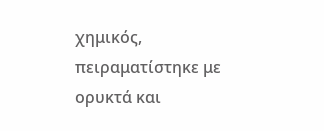χημικός, πειραματίστηκε με ορυκτά και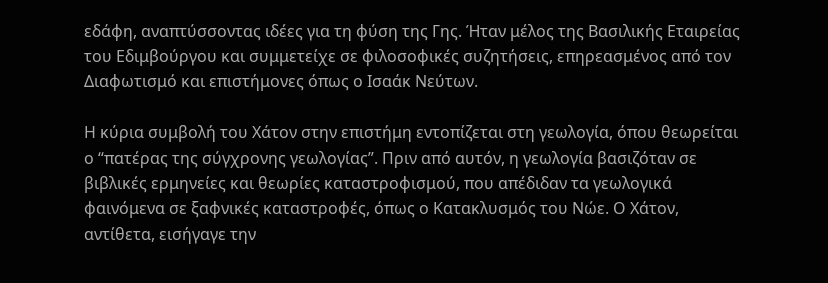εδάφη, αναπτύσσοντας ιδέες για τη φύση της Γης. Ήταν μέλος της Βασιλικής Εταιρείας του Εδιμβούργου και συμμετείχε σε φιλοσοφικές συζητήσεις, επηρεασμένος από τον Διαφωτισμό και επιστήμονες όπως ο Ισαάκ Νεύτων.

Η κύρια συμβολή του Χάτον στην επιστήμη εντοπίζεται στη γεωλογία, όπου θεωρείται ο “πατέρας της σύγχρονης γεωλογίας”. Πριν από αυτόν, η γεωλογία βασιζόταν σε βιβλικές ερμηνείες και θεωρίες καταστροφισμού, που απέδιδαν τα γεωλογικά φαινόμενα σε ξαφνικές καταστροφές, όπως ο Κατακλυσμός του Νώε. Ο Χάτον, αντίθετα, εισήγαγε την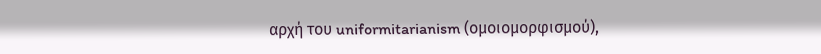αρχή του uniformitarianism (ομοιομορφισμού),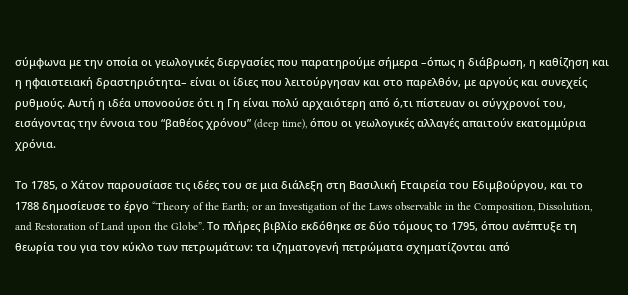σύμφωνα με την οποία οι γεωλογικές διεργασίες που παρατηρούμε σήμερα –όπως η διάβρωση, η καθίζηση και η ηφαιστειακή δραστηριότητα– είναι οι ίδιες που λειτούργησαν και στο παρελθόν, με αργούς και συνεχείς ρυθμούς. Αυτή η ιδέα υπονοούσε ότι η Γη είναι πολύ αρχαιότερη από ό,τι πίστευαν οι σύγχρονοί του, εισάγοντας την έννοια του “βαθέος χρόνου” (deep time), όπου οι γεωλογικές αλλαγές απαιτούν εκατομμύρια χρόνια.

Το 1785, ο Χάτον παρουσίασε τις ιδέες του σε μια διάλεξη στη Βασιλική Εταιρεία του Εδιμβούργου, και το 1788 δημοσίευσε το έργο “Theory of the Earth; or an Investigation of the Laws observable in the Composition, Dissolution, and Restoration of Land upon the Globe”. Το πλήρες βιβλίο εκδόθηκε σε δύο τόμους το 1795, όπου ανέπτυξε τη θεωρία του για τον κύκλο των πετρωμάτων: τα ιζηματογενή πετρώματα σχηματίζονται από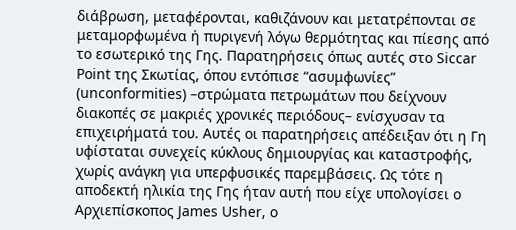διάβρωση, μεταφέρονται, καθιζάνουν και μετατρέπονται σε μεταμορφωμένα ή πυριγενή λόγω θερμότητας και πίεσης από το εσωτερικό της Γης. Παρατηρήσεις όπως αυτές στο Siccar Point της Σκωτίας, όπου εντόπισε “ασυμφωνίες” (unconformities) –στρώματα πετρωμάτων που δείχνουν διακοπές σε μακριές χρονικές περιόδους– ενίσχυσαν τα επιχειρήματά του. Αυτές οι παρατηρήσεις απέδειξαν ότι η Γη υφίσταται συνεχείς κύκλους δημιουργίας και καταστροφής, χωρίς ανάγκη για υπερφυσικές παρεμβάσεις. Ως τότε η αποδεκτή ηλικία της Γης ήταν αυτή που είχε υπολογίσει ο  Αρχιεπίσκοπος James Usher, ο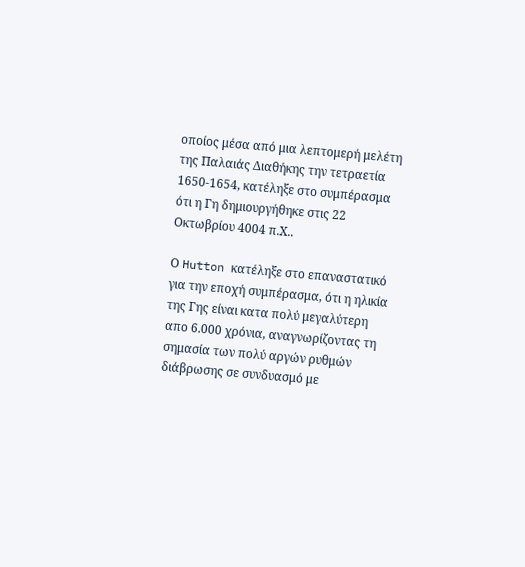οποίος μέσα από μια λεπτομερή μελέτη της Παλαιάς Διαθήκης την τετραετία 1650-1654, κατέληξε στο συμπέρασμα ότι η Γη δημιουργήθηκε στις 22 Οκτωβρίου 4004 π.Χ..

Ο Hutton κατέληξε στο επαναστατικό για την εποχή συμπέρασμα, ότι η ηλικία της Γης είναι κατα πολύ μεγαλύτερη απο 6.000 χρόνια, αναγνωρίζοντας τη σημασία των πολύ αργών ρυθμών διάβρωσης σε συνδυασμό με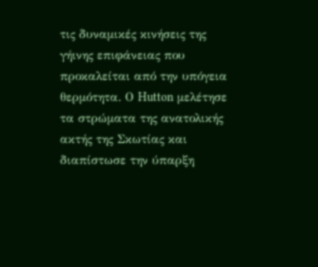τις δυναμικές κινήσεις της γήινης επιφάνειας που προκαλείται από την υπόγεια θερμότητα. Ο Hutton μελέτησε τα στρώματα της ανατολικής ακτής της Σκωτίας και διαπίστωσε την ύπαρξη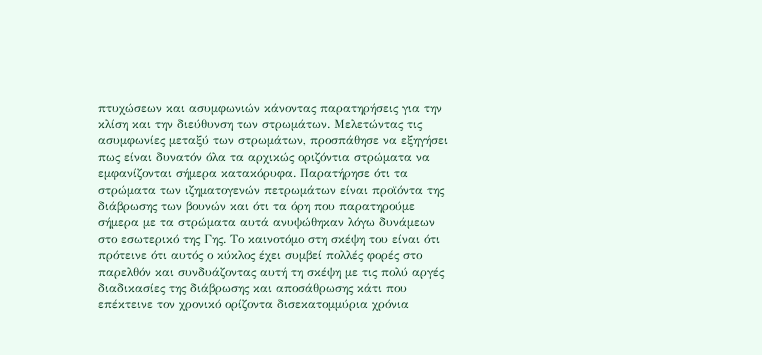πτυχώσεων και ασυμφωνιών κάνοντας παρατηρήσεις για την κλίση και την διεύθυνση των στρωμάτων. Μελετώντας τις ασυμφωνίες μεταξύ των στρωμάτων, προσπάθησε να εξηγήσει πως είναι δυνατόν όλα τα αρχικώς οριζόντια στρώματα να εμφανίζονται σήμερα κατακόρυφα. Παρατήρησε ότι τα στρώματα των ιζηματογενών πετρωμάτων είναι προϊόντα της διάβρωσης των βουνών και ότι τα όρη που παρατηρούμε σήμερα με τα στρώματα αυτά ανυψώθηκαν λόγω δυνάμεων στο εσωτερικό της Γης. Το καινοτόμο στη σκέψη του είναι ότι πρότεινε ότι αυτός ο κύκλος έχει συμβεί πολλές φορές στο παρελθόν και συνδυάζοντας αυτή τη σκέψη με τις πολύ αργές διαδικασίες της διάβρωσης και αποσάθρωσης κάτι που επέκτεινε τον χρονικό ορίζοντα δισεκατομμύρια χρόνια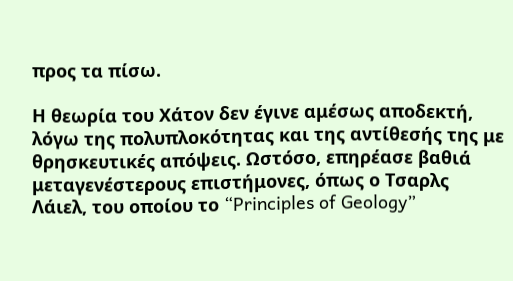προς τα πίσω.

Η θεωρία του Χάτον δεν έγινε αμέσως αποδεκτή, λόγω της πολυπλοκότητας και της αντίθεσής της με θρησκευτικές απόψεις. Ωστόσο, επηρέασε βαθιά μεταγενέστερους επιστήμονες, όπως ο Τσαρλς Λάιελ, του οποίου το “Principles of Geology”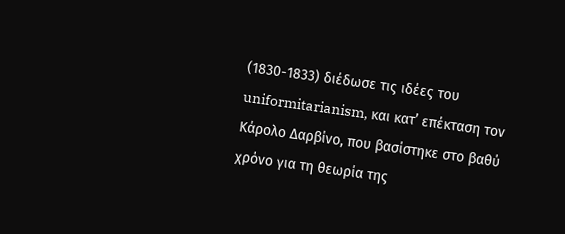(1830-1833) διέδωσε τις ιδέες του uniformitarianism, και κατ’ επέκταση τον Κάρολο Δαρβίνο, που βασίστηκε στο βαθύ χρόνο για τη θεωρία της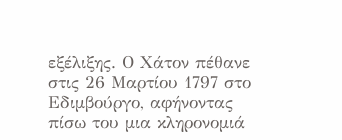εξέλιξης. Ο Χάτον πέθανε στις 26 Μαρτίου 1797 στο Εδιμβούργο, αφήνοντας πίσω του μια κληρονομιά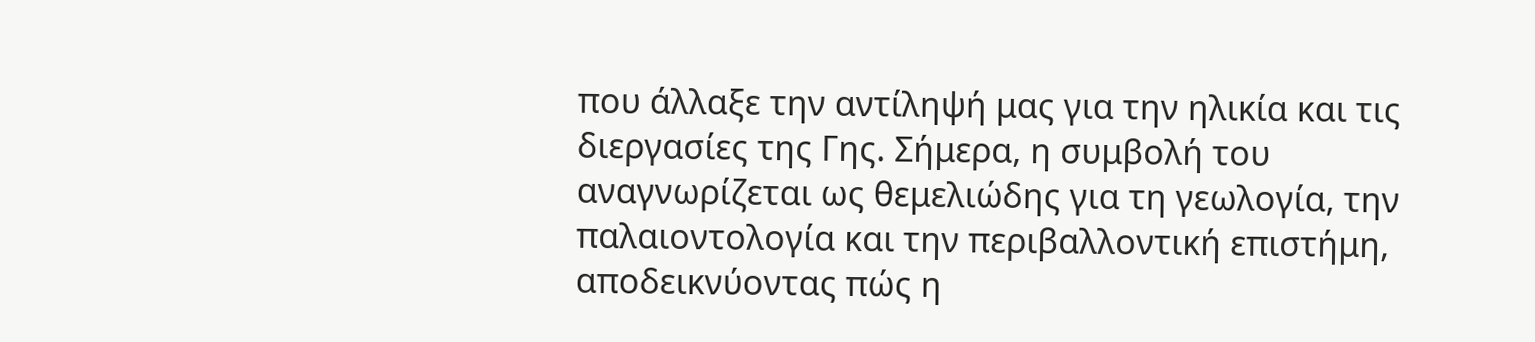που άλλαξε την αντίληψή μας για την ηλικία και τις διεργασίες της Γης. Σήμερα, η συμβολή του αναγνωρίζεται ως θεμελιώδης για τη γεωλογία, την παλαιοντολογία και την περιβαλλοντική επιστήμη, αποδεικνύοντας πώς η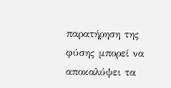παρατήρηση της φύσης μπορεί να αποκαλύψει τα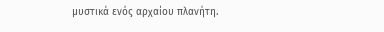μυστικά ενός αρχαίου πλανήτη.